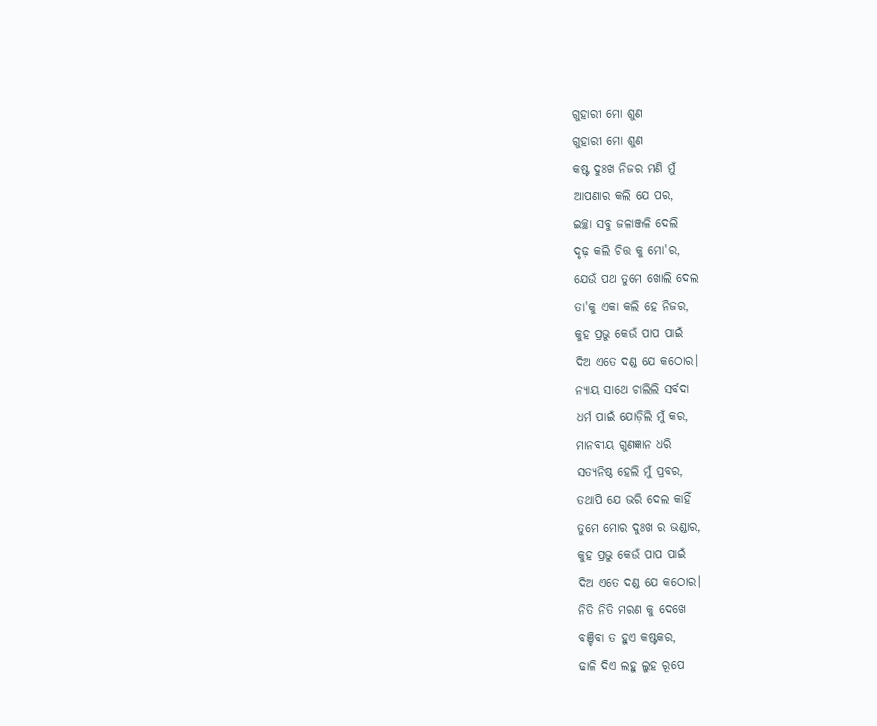ଗୁହାରୀ ମୋ ଶୁଣ
ଗୁହାରୀ ମୋ ଶୁଣ
କଷ୍ଟ ଦୁଃଖ ନିଜର ମଣି ମୁଁ
ଆପଣାର କଲି ଯେ ପର,
ଇଚ୍ଛା ସବୁ ଜଳାଞ୍ଜଳି ଦେଲି
ଦୃଢ଼ କଲି ଚିତ୍ତ କୁ ମୋ'ର,
ଯେଉଁ ପଥ ତୁମେ ଖୋଲି ଦେଲ
ତା'କୁ ଏକା କଲି ହେ ନିଜର,
କୁହ ପ୍ରଭୁ କେଉଁ ପାପ ପାଇଁ
ଦିଅ ଏତେ ଦଣ୍ଡ ଯେ କଠୋର।
ନ୍ୟାୟ ସାଥେ ଚାଲିଲି ସର୍ବଦା
ଧର୍ମ ପାଇଁ ଯୋଡ଼ିଲି ମୁଁ କର,
ମାନବୀୟ ଗୁଣଜ୍ଞାନ ଧରି
ସତ୍ୟନିଷ୍ଠ ହେଲି ମୁଁ ପ୍ରବର,
ତଥାପି ଯେ ଭରି ଦେଲ କାହିଁ
ତୁମେ ମୋର ଦୁଃଖ ର ଭଣ୍ଡାର,
କୁହ ପ୍ରଭୁ କେଉଁ ପାପ ପାଇଁ
ଦିଅ ଏତେ ଦଣ୍ଡ ଯେ କଠୋର।
ନିତି ନିତି ମରଣ କୁ ଦେଖେ
ବଞ୍ଚିବା ତ ହୁଏ କଷ୍ଟକର,
ଢାଳି ଦିଏ ଲହୁ ଲୁହ ରୂପେ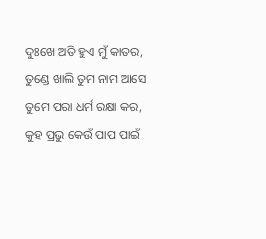ଦୁଃଖେ ଅତି ହୁଏ ମୁଁ କାତର,
ତୁଣ୍ଡେ ଖାଲି ତୁମ ନାମ ଆସେ
ତୁମେ ପରା ଧର୍ମ ରକ୍ଷା କର,
କୁହ ପ୍ରଭୁ କେଉଁ ପାପ ପାଇଁ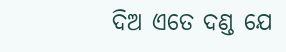ଦିଅ ଏତେ ଦଣ୍ଡ ଯେ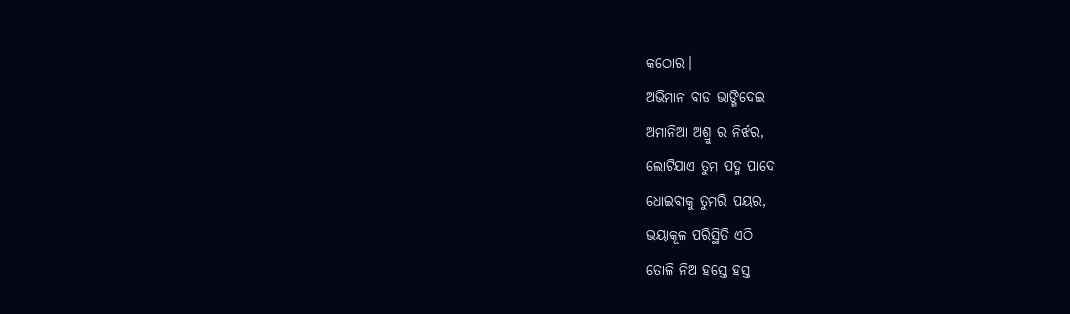କଠୋର।
ଅଭିମାନ ବାଡ ଭାଙ୍ଗିଦେଇ
ଅମାନିଆ ଅଶ୍ରୁ ର ନିର୍ଝର,
ଲୋଟିଯାଏ ତୁମ ପଦ୍ମ ପାଦେ
ଧୋଇବାକୁ ତୁମରି ପୟର,
ଭୟାକୂଳ ପରିସ୍ଥିତି ଏଠି
ତୋଳି ନିଅ ହସ୍ତେ ହସ୍ତ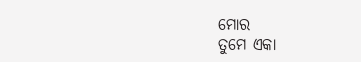ମୋର
ତୁମେ ଏକା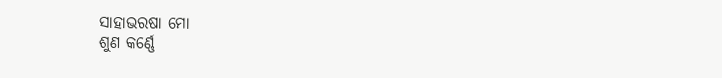ସାହାଭରଷା ମୋ
ଶୁଣ କର୍ଣ୍ଣେ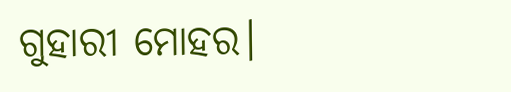ଗୁହାରୀ ମୋହର।